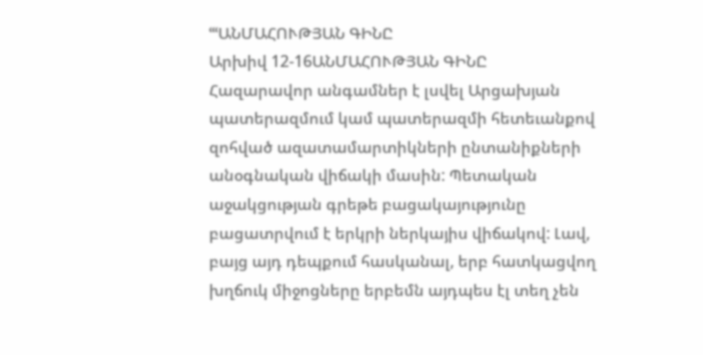ՙՙՙԱՆՄԱՀՈՒԹՅԱՆ ԳԻՆԸ
Արխիվ 12-16ԱՆՄԱՀՈՒԹՅԱՆ ԳԻՆԸ
Հազարավոր անգամներ է լսվել Արցախյան պատերազմում կամ պատերազմի հետեւանքով զոհված ազատամարտիկների ընտանիքների անօգնական վիճակի մասին: Պետական աջակցության գրեթե բացակայությունը բացատրվում է երկրի ներկայիս վիճակով: Լավ, բայց այդ դեպքում հասկանալ, երբ հատկացվող խղճուկ միջոցները երբեմն այդպես էլ տեղ չեն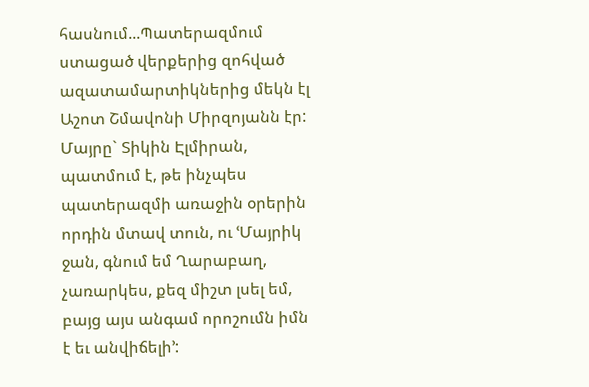հասնում...Պատերազմում ստացած վերքերից զոհված ազատամարտիկներից մեկն էլ Աշոտ Շմավոնի Միրզոյանն էր: Մայրը` Տիկին Էլմիրան, պատմում է, թե ինչպես պատերազմի առաջին օրերին որդին մտավ տուն, ու ՙՄայրիկ ջան, գնում եմ Ղարաբաղ, չառարկես, քեզ միշտ լսել եմ, բայց այս անգամ որոշումն իմն է եւ անվիճելի՚: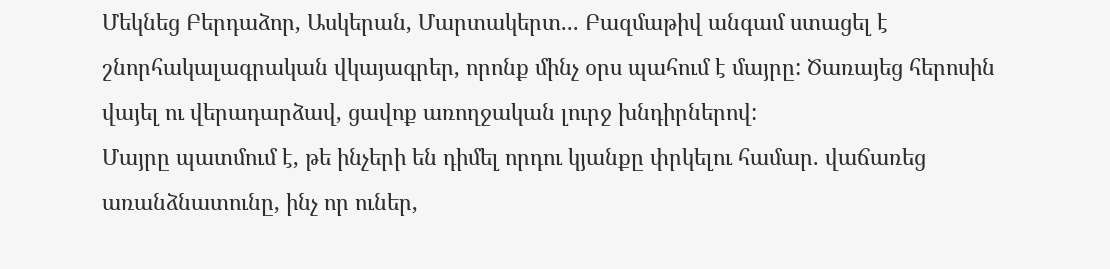Մեկնեց Բերդաձոր, Ասկերան, Մարտակերտ... Բազմաթիվ անգամ ստացել է շնորհակալագրական վկայագրեր, որոնք մինչ օրս պահում է մայրը: Ծառայեց հերոսին վայել ու վերադարձավ, ցավոք առողջական լուրջ խնդիրներով:
Մայրը պատմում է, թե ինչերի են դիմել որդու կյանքը փրկելու համար. վաճառեց առանձնատունը, ինչ որ ուներ,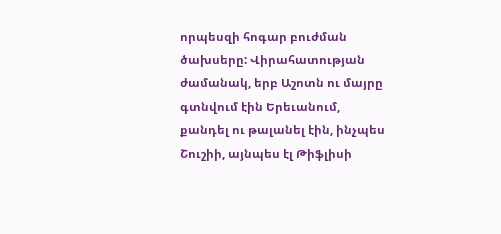որպեսզի հոգար բուժման ծախսերը: Վիրահատության ժամանակ, երբ Աշոտն ու մայրը գտնվում էին Երեւանում, քանդել ու թալանել էին, ինչպես Շուշիի, այնպես էլ Թիֆլիսի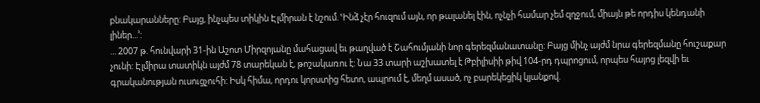բնակարանները: Բայց, ինչպես տիկին Էլմիրան է նշում. ՙԻնձ չէր հուզում այն, որ թալանել էին, ոչնչի համար չեմ զղջում, միայն թե որդիս կենդանի լիներ...՚:
... 2007 թ. հունվարի 31-ին Աշոտ Միրզոյանը մահացավ եւ թաղված է Շահումյանի նոր գերեզմանատանը: Բայց մինչ այժմ նրա գերեզմանը հուշաքար չունի: Էլմիրա տատիկն այժմ 78 տարեկան է, թոշակառու է: Նա 33 տարի աշխատել է Թբիլիսիի թիվ 104-րդ դպրոցում, որպես հայոց լեզվի եւ գրականության ուսուցչուհի: Իսկ հիմա, որդու կորստից հետո, ապրում է, մեղմ ասած, ոչ բարեկեցիկ կյանքով.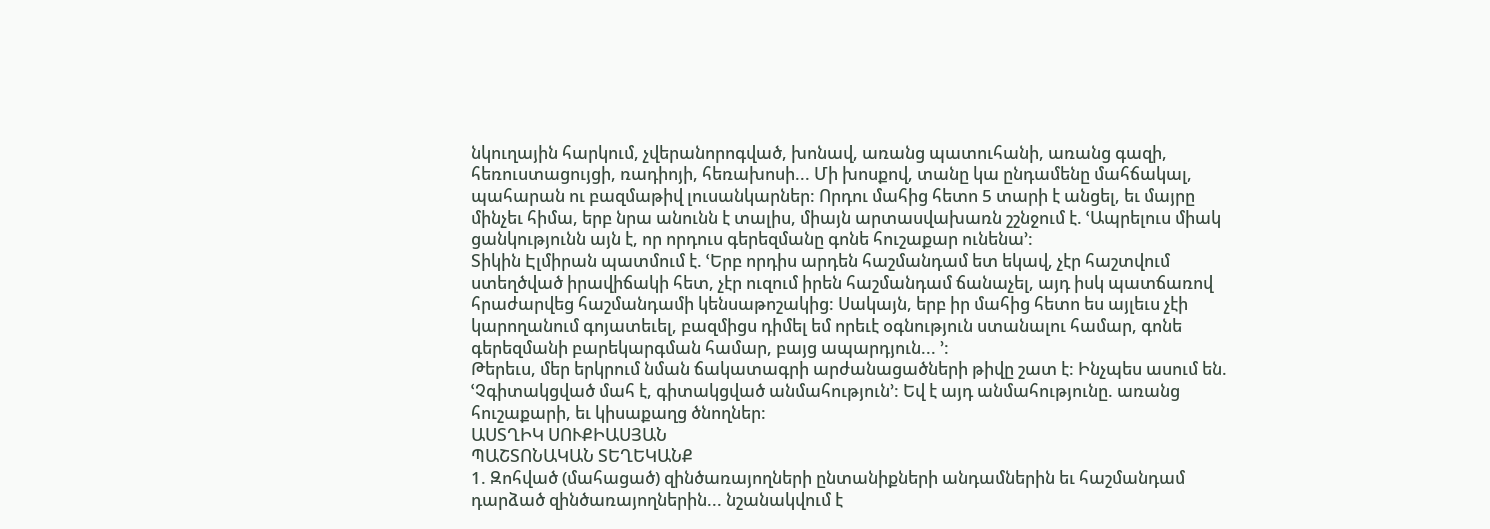նկուղային հարկում, չվերանորոգված, խոնավ, առանց պատուհանի, առանց գազի, հեռուստացույցի, ռադիոյի, հեռախոսի... Մի խոսքով, տանը կա ընդամենը մահճակալ, պահարան ու բազմաթիվ լուսանկարներ: Որդու մահից հետո 5 տարի է անցել, եւ մայրը մինչեւ հիմա, երբ նրա անունն է տալիս, միայն արտասվախառն շշնջում է. ՙԱպրելուս միակ ցանկությունն այն է, որ որդուս գերեզմանը գոնե հուշաքար ունենա՚:
Տիկին Էլմիրան պատմում է. ՙԵրբ որդիս արդեն հաշմանդամ ետ եկավ, չէր հաշտվում ստեղծված իրավիճակի հետ, չէր ուզում իրեն հաշմանդամ ճանաչել, այդ իսկ պատճառով հրաժարվեց հաշմանդամի կենսաթոշակից: Սակայն, երբ իր մահից հետո ես այլեւս չէի կարողանում գոյատեւել, բազմիցս դիմել եմ որեւէ օգնություն ստանալու համար, գոնե գերեզմանի բարեկարգման համար, բայց ապարդյուն... ՚:
Թերեւս, մեր երկրում նման ճակատագրի արժանացածների թիվը շատ է: Ինչպես ասում են. ՙՉգիտակցված մահ է, գիտակցված անմահություն՚: Եվ է այդ անմահությունը. առանց հուշաքարի, եւ կիսաքաղց ծնողներ:
ԱՍՏՂԻԿ ՍՈՒՔԻԱՍՅԱՆ
ՊԱՇՏՈՆԱԿԱՆ ՏԵՂԵԿԱՆՔ
1. Զոհված (մահացած) զինծառայողների ընտանիքների անդամներին եւ հաշմանդամ դարձած զինծառայողներին... նշանակվում է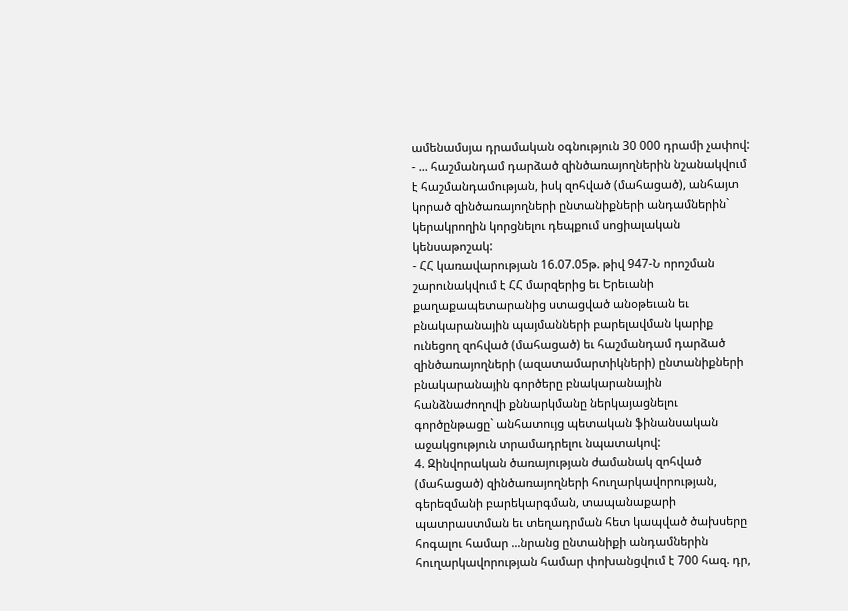ամենամսյա դրամական օգնություն 30 000 դրամի չափով:
- ... հաշմանդամ դարձած զինծառայողներին նշանակվում է հաշմանդամության, իսկ զոհված (մահացած), անհայտ կորած զինծառայողների ընտանիքների անդամներին` կերակրողին կորցնելու դեպքում սոցիալական կենսաթոշակ:
- ՀՀ կառավարության 16.07.05թ. թիվ 947-Ն որոշման շարունակվում է ՀՀ մարզերից եւ Երեւանի քաղաքապետարանից ստացված անօթեւան եւ բնակարանային պայմանների բարելավման կարիք ունեցող զոհված (մահացած) եւ հաշմանդամ դարձած զինծառայողների (ազատամարտիկների) ընտանիքների բնակարանային գործերը բնակարանային հանձնաժողովի քննարկմանը ներկայացնելու գործընթացը` անհատույց պետական ֆինանսական աջակցություն տրամադրելու նպատակով:
4. Զինվորական ծառայության ժամանակ զոհված (մահացած) զինծառայողների հուղարկավորության, գերեզմանի բարեկարգման, տապանաքարի պատրաստման եւ տեղադրման հետ կապված ծախսերը հոգալու համար ...նրանց ընտանիքի անդամներին հուղարկավորության համար փոխանցվում է 700 հազ. դր,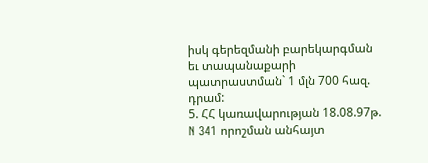իսկ գերեզմանի բարեկարգման եւ տապանաքարի պատրաստման` 1 մլն 700 հազ. դրամ:
5. ՀՀ կառավարության 18.08.97թ. N 341 որոշման անհայտ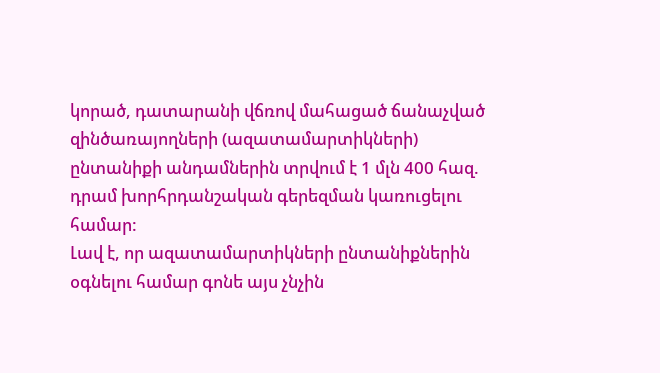կորած, դատարանի վճռով մահացած ճանաչված զինծառայողների (ազատամարտիկների) ընտանիքի անդամներին տրվում է 1 մլն 400 հազ. դրամ խորհրդանշական գերեզման կառուցելու համար:
Լավ է, որ ազատամարտիկների ընտանիքներին օգնելու համար գոնե այս չնչին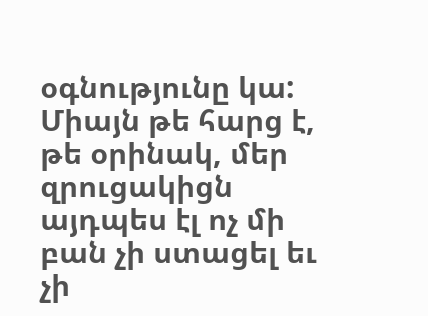օգնությունը կա: Միայն թե հարց է, թե օրինակ, մեր զրուցակիցն այդպես էլ ոչ մի բան չի ստացել եւ չի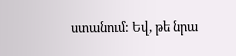ստանում: Եվ, թե նրա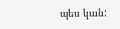պես կան: